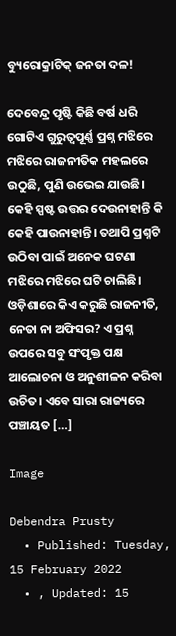ବ୍ୟୁରୋକ୍ରାଟିକ୍‌ ଜନତା ଦଳ!

ଦେବେନ୍ଦ୍ର ପୃଷ୍ଟି କିଛି ବର୍ଷ ଧରି ଗୋଟିଏ ଗୁରୁତ୍ୱପୂର୍ଣ୍ଣ ପ୍ରଶ୍ନ ମଝିରେ ମଝିରେ ରାଜନୀତିକ ମହଲରେ ଉଠୁଛି, ପୁଣି ଉଭେଇ ଯାଉଛି। କେହି ସ୍ପଷ୍ଟ ଉତ୍ତର ଦେଉନାହାନ୍ତି କି କେହି ପାଉନାହାନ୍ତି। ତଥାପି ପ୍ରଶ୍ନଟି ଉଠିବା ପାଇଁ ଅନେକ ଘଟଣା ମଝିରେ ମଝିରେ ଘଟି ଚାଲିଛି। ଓଡ଼ିଶାରେ କିଏ କରୁଛି ରାଜନୀତି, ନେତା ନା ଅଫିସର? ଏ ପ୍ରଶ୍ନ ଉପରେ ସବୁ ସଂପୃକ୍ତ ପକ୍ଷ ଆଲୋଚନା ଓ ଅନୁଶୀଳନ କରିବା ଉଚିତ। ଏବେ ସାରା ରାଜ୍ୟରେ ପଞ୍ଚାୟତ […]

Image

Debendra Prusty
  • Published: Tuesday, 15 February 2022
  • , Updated: 15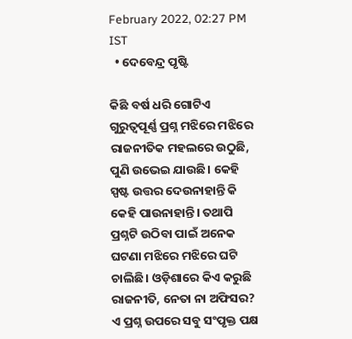February 2022, 02:27 PM IST
  • ଦେବେନ୍ଦ୍ର ପୃଷ୍ଟି

କିଛି ବର୍ଷ ଧରି ଗୋଟିଏ ଗୁରୁତ୍ୱପୂର୍ଣ୍ଣ ପ୍ରଶ୍ନ ମଝିରେ ମଝିରେ ରାଜନୀତିକ ମହଲରେ ଉଠୁଛି, ପୁଣି ଉଭେଇ ଯାଉଛି। କେହି ସ୍ପଷ୍ଟ ଉତ୍ତର ଦେଉନାହାନ୍ତି କି କେହି ପାଉନାହାନ୍ତି। ତଥାପି ପ୍ରଶ୍ନଟି ଉଠିବା ପାଇଁ ଅନେକ ଘଟଣା ମଝିରେ ମଝିରେ ଘଟି ଚାଲିଛି। ଓଡ଼ିଶାରେ କିଏ କରୁଛି ରାଜନୀତି, ନେତା ନା ଅଫିସର? ଏ ପ୍ରଶ୍ନ ଉପରେ ସବୁ ସଂପୃକ୍ତ ପକ୍ଷ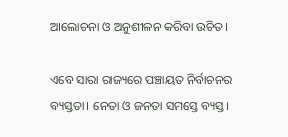ଆଲୋଚନା ଓ ଅନୁଶୀଳନ କରିବା ଉଚିତ।

ଏବେ ସାରା ରାଜ୍ୟରେ ପଞ୍ଚାୟତ ନିର୍ବାଚନର ବ୍ୟସ୍ତତା। ନେତା ଓ ଜନତା ସମସ୍ତେ ବ୍ୟସ୍ତ।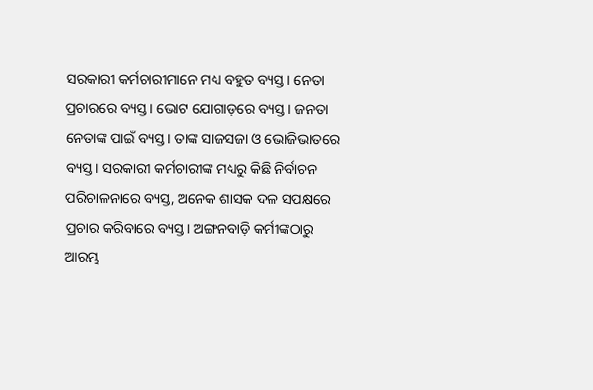ସରକାରୀ କର୍ମଚାରୀମାନେ ମଧ୍ୟ ବହୁତ ବ୍ୟସ୍ତ। ନେତା ପ୍ରଚାରରେ ବ୍ୟସ୍ତ। ଭୋଟ ଯୋଗାଡ଼ରେ ବ୍ୟସ୍ତ। ଜନତା ନେତାଙ୍କ ପାଇଁ ବ୍ୟସ୍ତ। ତାଙ୍କ ସାଜସଜା ଓ ଭୋଜିଭାତରେ ବ୍ୟସ୍ତ। ସରକାରୀ କର୍ମଚାରୀଙ୍କ ମଧ୍ୟରୁ କିଛି ନିର୍ବାଚନ ପରିଚାଳନାରେ ବ୍ୟସ୍ତ, ଅନେକ ଶାସକ ଦଳ ସପକ୍ଷରେ ପ୍ରଚାର କରିବାରେ ବ୍ୟସ୍ତ। ଅଙ୍ଗନବାଡ଼ି କର୍ମୀଙ୍କଠାରୁ ଆରମ୍ଭ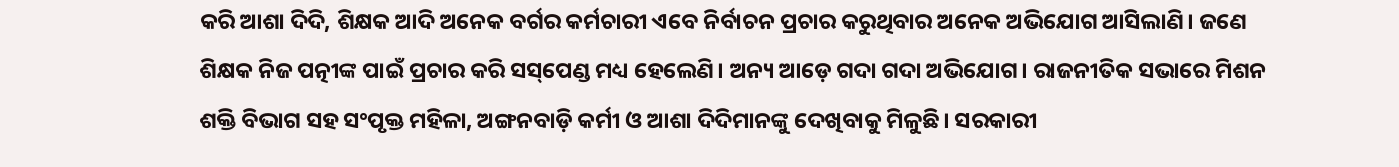କରି ଆଶା ଦିଦି, ଶିକ୍ଷକ ଆଦି ଅନେକ ବର୍ଗର କର୍ମଚାରୀ ଏବେ ନିର୍ବାଚନ ପ୍ରଚାର କରୁଥିବାର ଅନେକ ଅଭିଯୋଗ ଆସିଲାଣି। ଜଣେ ଶିକ୍ଷକ ନିଜ ପତ୍ନୀଙ୍କ ପାଇଁ ପ୍ରଚାର କରି ସସ୍‌ପେଣ୍ଡ ମଧ୍ୟ ହେଲେଣି। ଅନ୍ୟ ଆଡ଼େ ଗଦା ଗଦା ଅଭିଯୋଗ। ରାଜନୀତିକ ସଭାରେ ମିଶନ ଶକ୍ତି ବିଭାଗ ସହ ସଂପୃକ୍ତ ମହିଳା, ଅଙ୍ଗନବାଡ଼ି କର୍ମୀ ଓ ଆଶା ଦିଦିମାନଙ୍କୁ ଦେଖିବାକୁ ମିଳୁଛି। ସରକାରୀ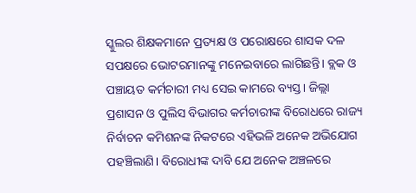ସ୍କୁଲର ଶିକ୍ଷକମାନେ ପ୍ରତ୍ୟକ୍ଷ ଓ ପରୋକ୍ଷରେ ଶାସକ ଦଳ ସପକ୍ଷରେ ଭୋଟରମାନଙ୍କୁ ମନେଇବାରେ ଲାଗିଛନ୍ତି। ବ୍ଲକ ଓ ପଞ୍ଚାୟତ କର୍ମଚାରୀ ମଧ୍ୟ ସେଇ କାମରେ ବ୍ୟସ୍ତ। ଜିଲ୍ଲା ପ୍ରଶାସନ ଓ ପୁଲିସ ବିଭାଗର କର୍ମଚାରୀଙ୍କ ବିରୋଧରେ ରାଜ୍ୟ ନିର୍ବାଚନ କମିଶନଙ୍କ ନିକଟରେ ଏହିଭଳି ଅନେକ ଅଭିଯୋଗ ପହଞ୍ଚିଲାଣି। ବିରୋଧୀଙ୍କ ଦାବି ଯେ ଅନେକ ଅଞ୍ଚଳରେ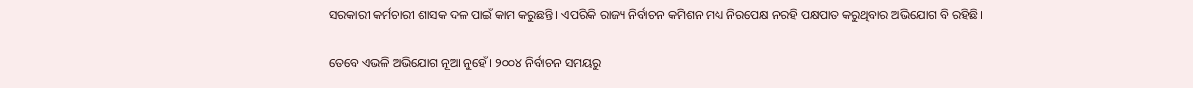ସରକାରୀ କର୍ମଚାରୀ ଶାସକ ଦଳ ପାଇଁ କାମ କରୁଛନ୍ତି। ଏପରିକି ରାଜ୍ୟ ନିର୍ବାଚନ କମିଶନ ମଧ୍ୟ ନିରପେକ୍ଷ ନରହି ପକ୍ଷପାତ କରୁଥିବାର ଅଭିଯୋଗ ବି ରହିଛି।

ତେବେ ଏଭଳି ଅଭିଯୋଗ ନୂଆ ନୁହେଁ। ୨୦୦୪ ନିର୍ବାଚନ ସମୟରୁ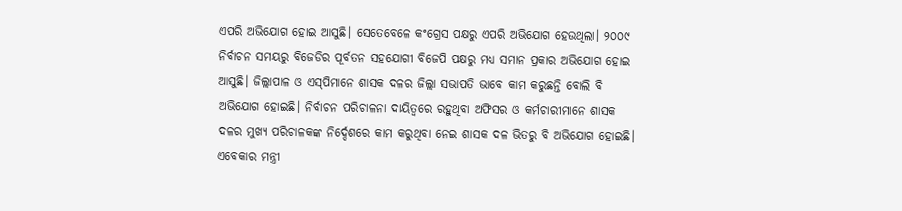ଏପରି ଅଭିଯୋଗ ହୋଇ ଆସୁଛି। ସେତେବେଳେ କଂଗ୍ରେସ ପକ୍ଷରୁ ଏପରି ଅଭିଯୋଗ ହେଉଥିଲା। ୨୦୦୯ ନିର୍ବାଚନ ସମୟରୁ ବିଜେଡିର ପୂର୍ବତନ ସହଯୋଗୀ ବିଜେପି ପକ୍ଷରୁ ମଧ୍ୟ ସମାନ ପ୍ରକାର ଅଭିଯୋଗ ହୋଇ ଆସୁଛି। ଜିଲ୍ଲାପାଳ ଓ ଏସ୍‌ପିମାନେ ଶାସକ ଦଳର ଜିଲ୍ଲା ସଭାପତି ଭାବେ କାମ କରୁଛନ୍ତି ବୋଲି ବି ଅଭିଯୋଗ ହୋଇଛି। ନିର୍ବାଚନ ପରିଚାଳନା ଦାୟିତ୍ୱରେ ରହୁଥିବା ଅଫିସର ଓ କର୍ମଚାରୀମାନେ ଶାସକ ଦଳର ମୁଖ୍ୟ ପରିଚାଳକଙ୍କ ନିର୍ଦ୍ଦେଶରେ କାମ କରୁଥିବା ନେଇ ଶାସକ ଦଳ ଭିତରୁ ବି ଅଭିଯୋଗ ହୋଇଛି। ଏବେକାର ମନ୍ତ୍ରୀ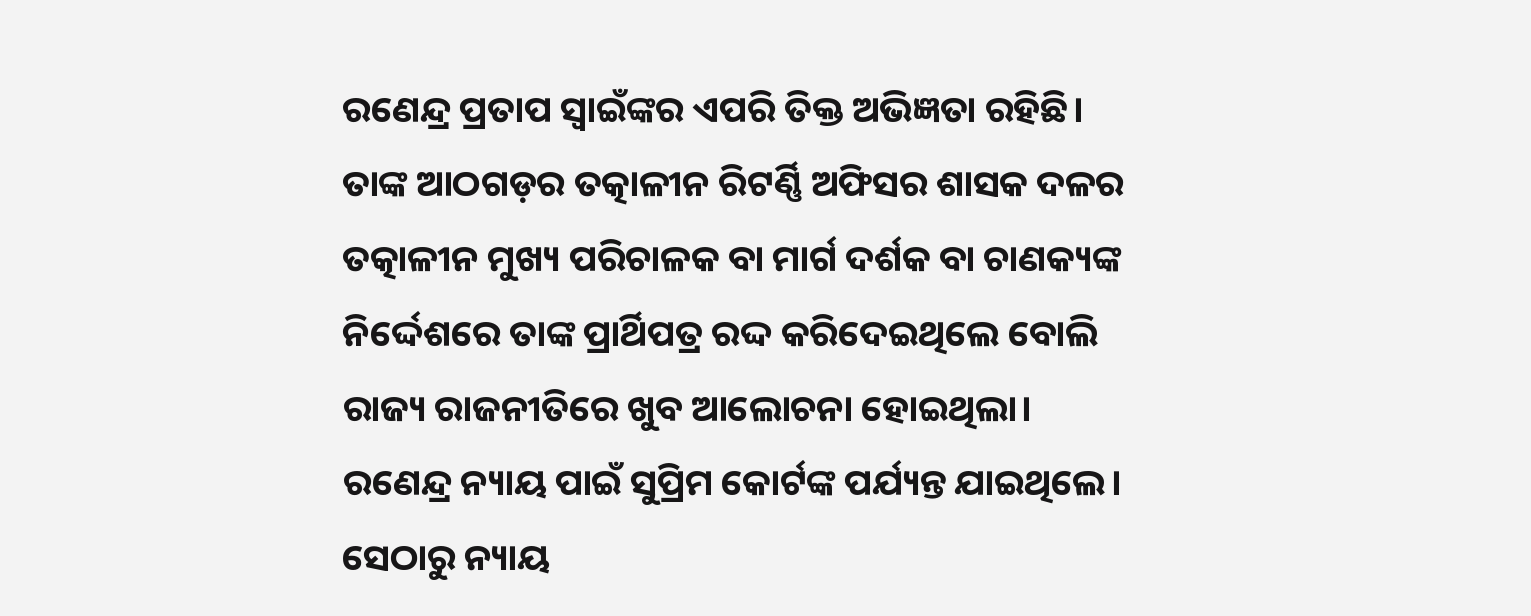ରଣେନ୍ଦ୍ର ପ୍ରତାପ ସ୍ୱାଇଁଙ୍କର ଏପରି ତିକ୍ତ ଅଭିଜ୍ଞତା ରହିଛି। ତାଙ୍କ ଆଠଗଡ଼ର ତତ୍କାଳୀନ ରିଟର୍ଣ୍ଣି ଅଫିସର ଶାସକ ଦଳର ତତ୍କାଳୀନ ମୁଖ୍ୟ ପରିଚାଳକ ବା ମାର୍ଗ ଦର୍ଶକ ବା ଚାଣକ୍ୟଙ୍କ ନିର୍ଦ୍ଦେଶରେ ତାଙ୍କ ପ୍ରାର୍ଥିପତ୍ର ରଦ୍ଦ କରିଦେଇଥିଲେ ବୋଲି ରାଜ୍ୟ ରାଜନୀତିରେ ଖୁବ ଆଲୋଚନା ହୋଇଥିଲା। ରଣେନ୍ଦ୍ର ନ୍ୟାୟ ପାଇଁ ସୁପ୍ରିମ କୋର୍ଟଙ୍କ ପର୍ଯ୍ୟନ୍ତ ଯାଇଥିଲେ। ସେଠାରୁ ନ୍ୟାୟ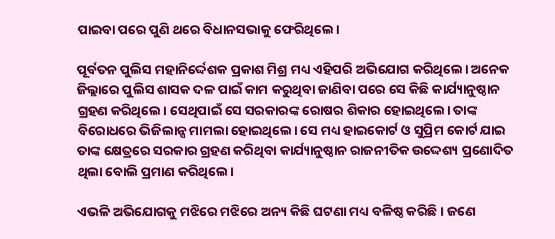ପାଇବା ପରେ ପୁଣି ଥରେ ବିଧାନସଭାକୁ ଫେରିଥିଲେ।

ପୂର୍ବତନ ପୁଲିସ ମହାନିର୍ଦ୍ଦେଶକ ପ୍ରକାଶ ମିଶ୍ର ମଧ୍ୟ ଏହିପରି ଅଭିଯୋଗ କରିଥିଲେ। ଅନେକ ଜିଲ୍ଲାରେ ପୁଲିସ ଶାସକ ଦଳ ପାଇଁ କାମ କରୁଥିବା ଜାଣିବା ପରେ ସେ କିଛି କାର୍ଯ୍ୟାନୁଷ୍ଠାନ ଗ୍ରହଣ କରିଥିଲେ। ସେଥିପାଇଁ ସେ ସରକାରଙ୍କ ରୋଷର ଶିକାର ହୋଇଥିଲେ। ତାଙ୍କ ବିରୋଧରେ ଭିଜିଲାନ୍ସ ମାମଲା ହୋଇଥିଲେ। ସେ ମଧ୍ୟ ହାଇକୋର୍ଟ ଓ ସୁପ୍ରିମ କୋର୍ଟ ଯାଇ ତାଙ୍କ କ୍ଷେତ୍ରରେ ସରକାର ଗ୍ରହଣ କରିଥିବା କାର୍ଯ୍ୟାନୁଷ୍ଠାନ ରାଜନୀତିକ ଉଦ୍ଦେଶ୍ୟ ପ୍ରଣୋଦିତ ଥିଲା ବୋଲି ପ୍ରମାଣ କରିଥିଲେ।

ଏଭଳି ଅଭିଯୋଗକୁ ମଝିରେ ମଝିରେ ଅନ୍ୟ କିଛି ଘଟଣା ମଧ୍ୟ ବଳିଷ୍ଠ କରିଛି। ଜଣେ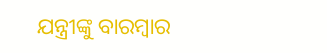ଯନ୍ତ୍ରୀଙ୍କୁ ବାରମ୍ବାର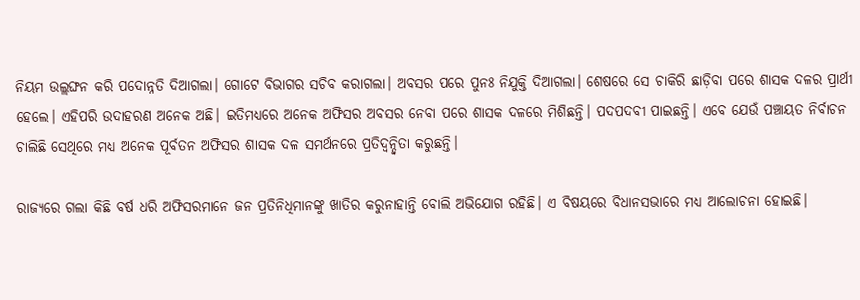ନିୟମ ଉଲ୍ଲଙ୍ଘନ କରି ପଦୋନ୍ନତି ଦିଆଗଲା। ଗୋଟେ ବିଭାଗର ସଚିବ କରାଗଲା। ଅବସର ପରେ ପୁନଃ ନିଯୁକ୍ତି ଦିଆଗଲା। ଶେଷରେ ସେ ଚାକିରି ଛାଡ଼ିବା ପରେ ଶାସକ ଦଳର ପ୍ରାର୍ଥୀ ହେଲେ। ଏହିପରି ଉଦାହରଣ ଅନେକ ଅଛି। ଇତିମଧ୍ୟରେ ଅନେକ ଅଫିସର ଅବସର ନେବା ପରେ ଶାସକ ଦଳରେ ମିଶିଛନ୍ତି। ପଦପଦବୀ ପାଇଛନ୍ତି। ଏବେ ଯେଉଁ ପଞ୍ଚାୟତ ନିର୍ବାଚନ ଚାଲିଛି ସେଥିରେ ମଧ୍ୟ ଅନେକ ପୂର୍ବତନ ଅଫିସର ଶାସକ ଦଳ ସମର୍ଥନରେ ପ୍ରତିଦ୍ୱନ୍ଦ୍ୱିତା କରୁଛନ୍ତି।

ରାଜ୍ୟରେ ଗଲା କିଛି ବର୍ଷ ଧରି ଅଫିସରମାନେ ଜନ ପ୍ରତିନିଧିମାନଙ୍କୁ ଖାତିର କରୁନାହାନ୍ତି ବୋଲି ଅଭିଯୋଗ ରହିଛି। ଏ ବିଷୟରେ ବିଧାନସଭାରେ ମଧ୍ୟ ଆଲୋଚନା ହୋଇଛି।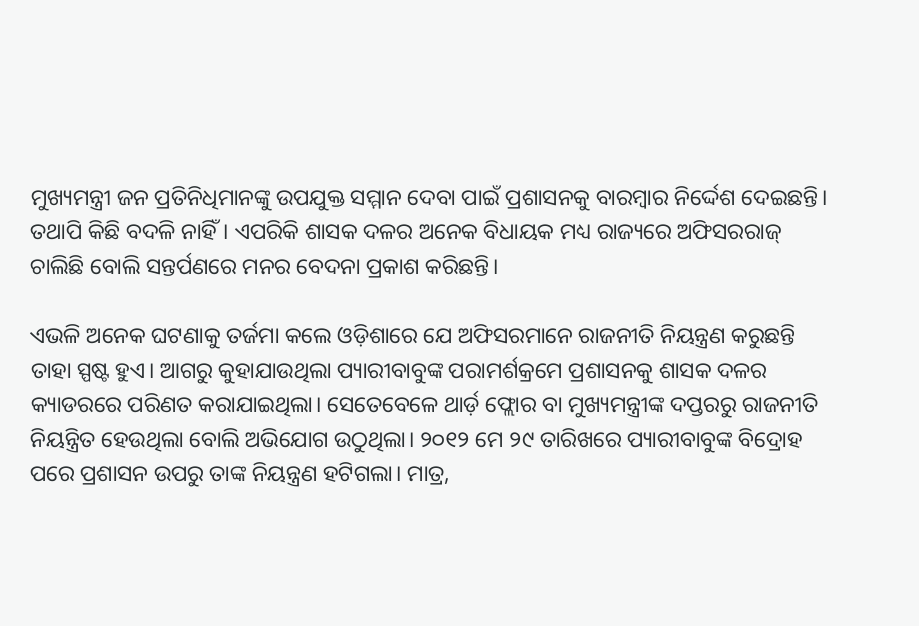ମୁଖ୍ୟମନ୍ତ୍ରୀ ଜନ ପ୍ରତିନିଧିମାନଙ୍କୁ ଉପଯୁକ୍ତ ସମ୍ମାନ ଦେବା ପାଇଁ ପ୍ରଶାସନକୁ ବାରମ୍ବାର ନିର୍ଦ୍ଦେଶ ଦେଇଛନ୍ତି। ତଥାପି କିଛି ବଦଳି ନାହିଁ। ଏପରିକି ଶାସକ ଦଳର ଅନେକ ବିଧାୟକ ମଧ୍ୟ ରାଜ୍ୟରେ ଅଫିସରରାଜ୍‌ ଚାଲିଛି ବୋଲି ସନ୍ତର୍ପଣରେ ମନର ବେଦନା ପ୍ରକାଶ କରିଛନ୍ତି।

ଏଭଳି ଅନେକ ଘଟଣାକୁ ତର୍ଜମା କଲେ ଓଡ଼ିଶାରେ ଯେ ଅଫିସରମାନେ ରାଜନୀତି ନିୟନ୍ତ୍ରଣ କରୁଛନ୍ତି ତାହା ସ୍ପଷ୍ଟ ହୁଏ। ଆଗରୁ କୁହାଯାଉଥିଲା ପ୍ୟାରୀବାବୁଙ୍କ ପରାମର୍ଶକ୍ରମେ ପ୍ରଶାସନକୁ ଶାସକ ଦଳର କ୍ୟାଡରରେ ପରିଣତ କରାଯାଇଥିଲା। ସେତେବେଳେ ଥାର୍ଡ଼ ଫ୍ଲୋର ବା ମୁଖ୍ୟମନ୍ତ୍ରୀଙ୍କ ଦପ୍ତରରୁ ରାଜନୀତି ନିୟନ୍ତ୍ରିତ ହେଉଥିଲା ବୋଲି ଅଭିଯୋଗ ଉଠୁଥିଲା। ୨୦୧୨ ମେ ୨୯ ତାରିଖରେ ପ୍ୟାରୀବାବୁଙ୍କ ବିଦ୍ରୋହ ପରେ ପ୍ରଶାସନ ଉପରୁ ତାଙ୍କ ନିୟନ୍ତ୍ରଣ ହଟିଗଲା। ମାତ୍ର,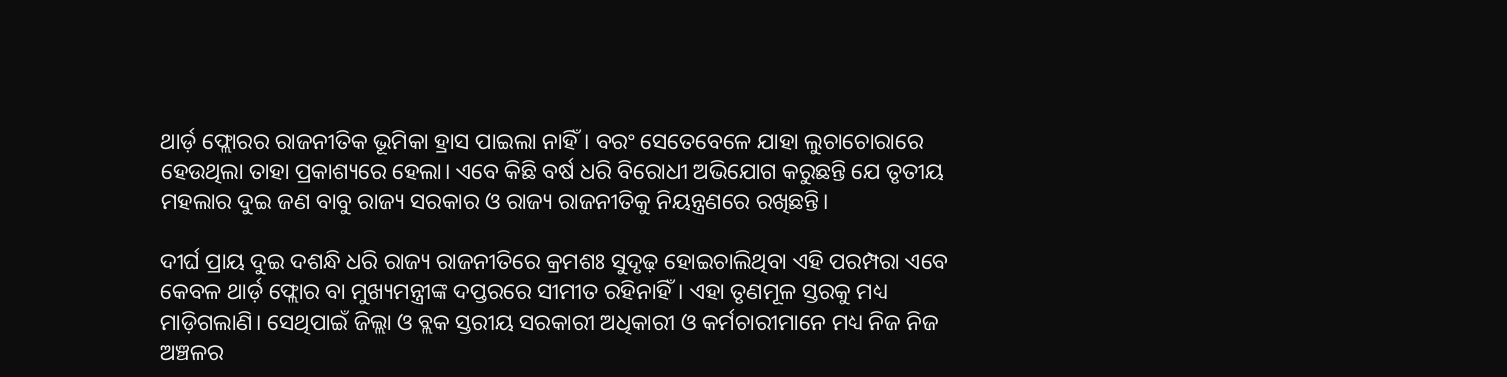ଥାର୍ଡ଼ ଫ୍ଲୋରର ରାଜନୀତିକ ଭୂମିକା ହ୍ରାସ ପାଇଲା ନାହିଁ। ବରଂ ସେତେବେଳେ ଯାହା ଲୁଚାଚୋରାରେ ହେଉଥିଲା ତାହା ପ୍ରକାଶ୍ୟରେ ହେଲା। ଏବେ କିଛି ବର୍ଷ ଧରି ବିରୋଧୀ ଅଭିଯୋଗ କରୁଛନ୍ତି ଯେ ତୃତୀୟ ମହଲାର ଦୁଇ ଜଣ ବାବୁ ରାଜ୍ୟ ସରକାର ଓ ରାଜ୍ୟ ରାଜନୀତିକୁ ନିୟନ୍ତ୍ରଣରେ ରଖିଛନ୍ତି।

ଦୀର୍ଘ ପ୍ରାୟ ଦୁଇ ଦଶନ୍ଧି ଧରି ରାଜ୍ୟ ରାଜନୀତିରେ କ୍ରମଶଃ ସୁଦୃଢ଼ ହୋଇଚାଲିଥିବା ଏହି ପରମ୍ପରା ଏବେ କେବଳ ଥାର୍ଡ଼ ଫ୍ଲୋର ବା ମୁଖ୍ୟମନ୍ତ୍ରୀଙ୍କ ଦପ୍ତରରେ ସୀମୀତ ରହିନାହିଁ। ଏହା ତୃଣମୂଳ ସ୍ତରକୁ ମଧ୍ୟ ମାଡ଼ିଗଲାଣି। ସେଥିପାଇଁ ଜିଲ୍ଲା ଓ ବ୍ଲକ ସ୍ତରୀୟ ସରକାରୀ ଅଧିକାରୀ ଓ କର୍ମଚାରୀମାନେ ମଧ୍ୟ ନିଜ ନିଜ ଅଞ୍ଚଳର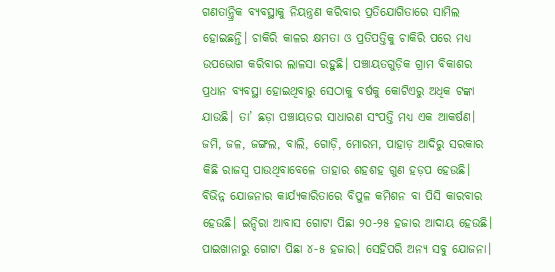ଗଣତାନ୍ତ୍ରିକ ବ୍ୟବସ୍ଥାକୁ ନିୟନ୍ତ୍ରଣ କରିବାର ପ୍ରତିଯୋଗିତାରେ ସାମିଲ ହୋଇଛନ୍ତି। ଚାକିରି କାଳର କ୍ଷମତା ଓ ପ୍ରତିପତ୍ତିକୁ ଚାକିରି ପରେ ମଧ୍ୟ ଉପଭୋଗ କରିବାର ଲାଳସା ରହୁଛି। ପଞ୍ଚାୟତଗୁଡ଼ିକ ଗ୍ରାମ ବିକାଶର ପ୍ରଧାନ ବ୍ୟବସ୍ଥା ହୋଇଥିବାରୁ ସେଠାକୁ ବର୍ଷକୁ କୋଟିଏରୁ ଅଧିକ ଟଙ୍କା ଯାଉଛି। ତା’ ଛଡ଼ା ପଞ୍ଚାୟତର ସାଧାରଣ ସଂପତ୍ତି ମଧ୍ୟ ଏକ ଆକର୍ଷଣ। ଜମି, ଜଳ, ଜଙ୍ଗଲ, ବାଲି, ଗୋଡ଼ି, ମୋରମ, ପାହାଡ଼ ଆଦିରୁ ସରକାର କିଛି ରାଜସ୍ୱ ପାଉଥିବାବେଳେ ତାହାର ଶହଶହ ଗୁଣ ହଡ଼ପ ହେଉଛି। ବିଭିନ୍ନ ଯୋଜନାର କାର୍ଯ୍ୟକାରିତାରେ ବିପୁଳ କମିଶନ ବା ପିସି କାରବାର ହେଉଛି। ଇନ୍ଦିରା ଆବାସ ଗୋଟା ପିଛା ୨୦-୨୫ ହଜାର ଆଦାୟ ହେଉଛି। ପାଇଖାନାରୁ ଗୋଟା ପିଛା ୪-୫ ହଜାର। ସେହିପରି ଅନ୍ୟ ସବୁ ଯୋଜନା।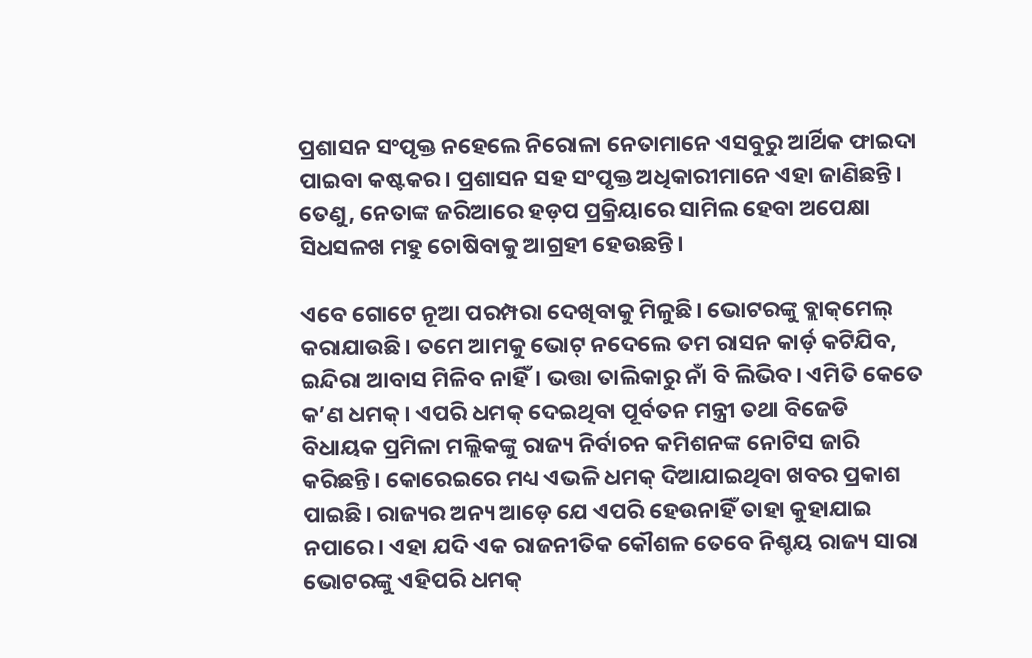ପ୍ରଶାସନ ସଂପୃକ୍ତ ନହେଲେ ନିରୋଳା ନେତାମାନେ ଏସବୁରୁ ଆର୍ଥିକ ଫାଇଦା ପାଇବା କଷ୍ଟକର। ପ୍ରଶାସନ ସହ ସଂପୃକ୍ତ ଅଧିକାରୀମାନେ ଏହା ଜାଣିଛନ୍ତି। ତେଣୁ, ନେତାଙ୍କ ଜରିଆରେ ହଡ଼ପ ପ୍ରକ୍ରିୟାରେ ସାମିଲ ହେବା ଅପେକ୍ଷା ସିଧସଳଖ ମହୁ ଚୋଷିବାକୁ ଆଗ୍ରହୀ ହେଉଛନ୍ତି।

ଏବେ ଗୋଟେ ନୂଆ ପରମ୍ପରା ଦେଖିବାକୁ ମିଳୁଛି। ଭୋଟରଙ୍କୁ ବ୍ଲାକ୍‌ମେଲ୍‌ କରାଯାଉଛି। ତମେ ଆମକୁ ଭୋଟ୍‌ ନଦେଲେ ତମ ରାସନ କାର୍ଡ଼ କଟିଯିବ, ଇନ୍ଦିରା ଆବାସ ମିଳିବ ନାହିଁ। ଭତ୍ତା ତାଲିକାରୁ ନାଁ ବି ଲିଭିବ। ଏମିତି କେତେ କ’ଣ ଧମକ୍‌। ଏପରି ଧମକ୍‌ ଦେଇଥିବା ପୂର୍ବତନ ମନ୍ତ୍ରୀ ତଥା ବିଜେଡି ବିଧାୟକ ପ୍ରମିଳା ମଲ୍ଲିକଙ୍କୁ ରାଜ୍ୟ ନିର୍ବାଚନ କମିଶନଙ୍କ ନୋଟିସ ଜାରି କରିଛନ୍ତି। କୋରେଇରେ ମଧ୍ୟ ଏଭଳି ଧମକ୍‌ ଦିଆଯାଇଥିବା ଖବର ପ୍ରକାଶ ପାଇଛି। ରାଜ୍ୟର ଅନ୍ୟ ଆଡ଼େ ଯେ ଏପରି ହେଉନାହିଁ ତାହା କୁହାଯାଇ ନପାରେ। ଏହା ଯଦି ଏକ ରାଜନୀତିକ କୌଶଳ ତେବେ ନିଶ୍ଚୟ ରାଜ୍ୟ ସାରା ଭୋଟରଙ୍କୁ ଏହିପରି ଧମକ୍‌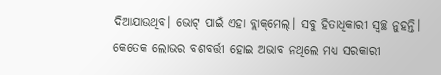ଦିଆଯାଉଥିବ। ଭୋଟ୍‌ ପାଇଁ ଏହା ବ୍ଲାକ୍‌ମେଲ୍‌। ସବୁ ହିତାଧିକାରୀ ସ୍ୱଚ୍ଛ ନୁହନ୍ତି। କେତେକ ଲୋଭର ବଶବର୍ତ୍ତୀ ହୋଇ ଅଭାବ ନଥିଲେ ମଧ୍ୟ ସରକାରୀ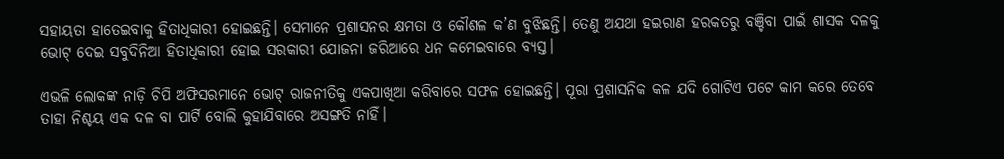ସହାୟତା ହାତେଇବାକୁ ହିତାଧିକାରୀ ହୋଇଛନ୍ତି। ସେମାନେ ପ୍ରଶାସନର କ୍ଷମତା ଓ କୌଶଳ କ’ଣ ବୁଝିଛନ୍ତି। ତେଣୁ ଅଯଥା ହଇରାଣ ହରକତରୁ ବଞ୍ଚିବା ପାଇଁ ଶାସକ ଦଳକୁ ଭୋଟ୍‌ ଦେଇ ସବୁଦିନିଆ ହିତାଧିକାରୀ ହୋଇ ସରକାରୀ ଯୋଜନା ଜରିଆରେ ଧନ କମେଇବାରେ ବ୍ୟସ୍ତ।

ଏଭଳି ଲୋକଙ୍କ ନାଡ଼ି ଚିପି ଅଫିସରମାନେ ଭୋଟ୍‌ ରାଜନୀତିକୁ ଏକପାଖିଆ କରିବାରେ ସଫଳ ହୋଇଛନ୍ତି। ପୂରା ପ୍ରଶାସନିକ କଳ ଯଦି ଗୋଟିଏ ପଟେ କାମ କରେ ତେବେ ତାହା ନିଶ୍ଚୟ ଏକ ଦଳ ବା ପାର୍ଟି ବୋଲି କୁହାଯିବାରେ ଅସଙ୍ଗତି ନାହିଁ।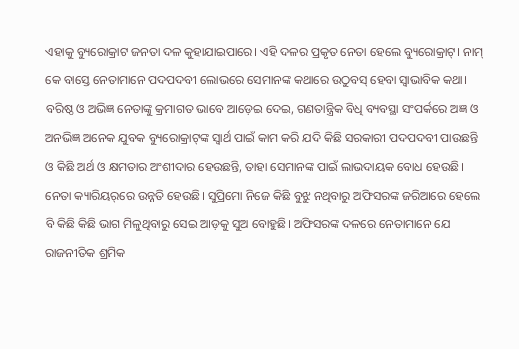ଏହାକୁ ବ୍ୟୁରୋକ୍ରାଟ ଜନତା ଦଳ କୁହାଯାଇପାରେ। ଏହି ଦଳର ପ୍ରକୃତ ନେତା ହେଲେ ବ୍ୟୁରୋକ୍ରାଟ୍‌। ନାମ୍‌ କେ ବାସ୍ତେ ନେତାମାନେ ପଦପଦବୀ ଲୋଭରେ ସେମାନଙ୍କ କଥାରେ ଉଠୁବସ୍‌ ହେବା ସ୍ୱାଭାବିକ କଥା। ବରିଷ୍ଠ ଓ ଅଭିଜ୍ଞ ନେତାଙ୍କୁ କ୍ରମାଗତ ଭାବେ ଆଡ଼େଇ ଦେଇ, ଗଣତାନ୍ତ୍ରିକ ବିଧି ବ୍ୟବସ୍ଥା ସଂପର୍କରେ ଅଜ୍ଞ ଓ ଅନଭିଜ୍ଞ ଅନେକ ଯୁବକ ବ୍ୟୁରୋକ୍ରାଟ୍‌ଙ୍କ ସ୍ୱାର୍ଥ ପାଇଁ କାମ କରି ଯଦି କିଛି ସରକାରୀ ପଦପଦବୀ ପାଉଛନ୍ତି ଓ କିଛି ଅର୍ଥ ଓ କ୍ଷମତାର ଅଂଶୀଦାର ହେଉଛନ୍ତି, ତାହା ସେମାନଙ୍କ ପାଇଁ ଲାଭଦାୟକ ବୋଧ ହେଉଛି। ନେତା କ୍ୟାରିୟର୍‌ରେ ଉନ୍ନତି ହେଉଛି। ସୁପ୍ରିମୋ ନିଜେ କିଛି ବୁଝୁ ନଥିବାରୁ ଅଫିସରଙ୍କ ଜରିଆରେ ହେଲେ ବି କିଛି କିଛି ଭାଗ ମିଳୁଥିବାରୁ ସେଇ ଆଡ଼କୁ ସୁଅ ବୋହୁଛି। ଅଫିସରଙ୍କ ଦଳରେ ନେତାମାନେ ଯେ ରାଜନୀତିକ ଶ୍ରମିକ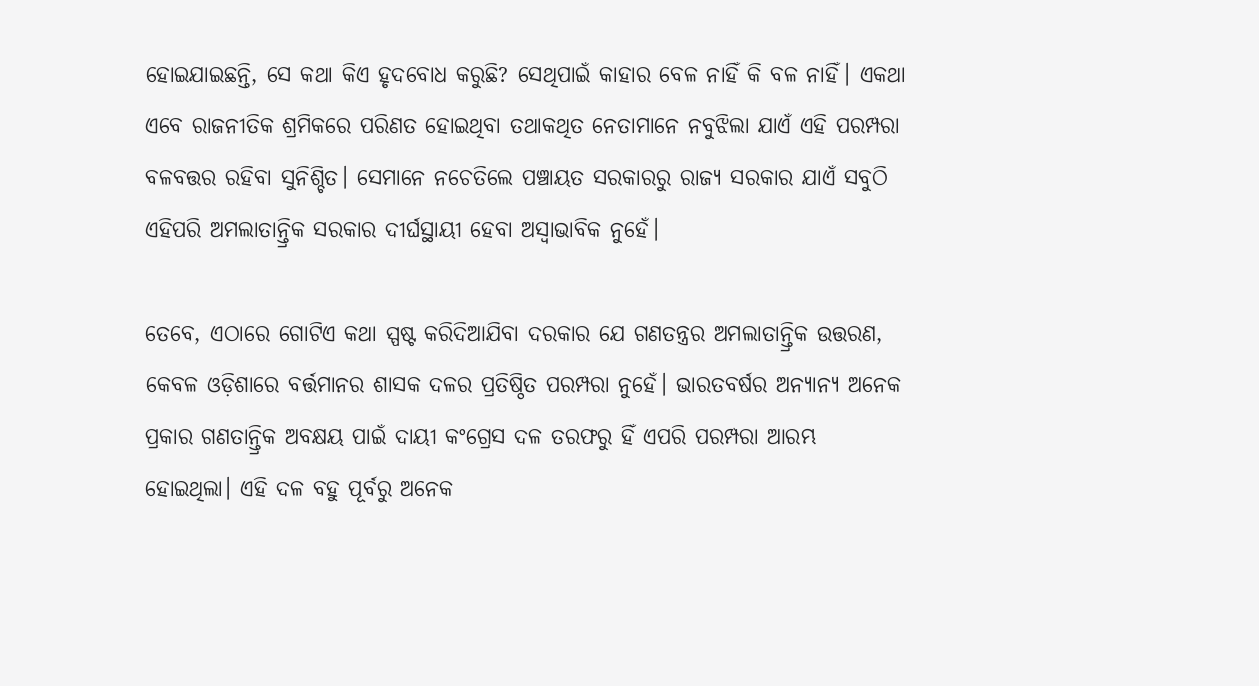ହୋଇଯାଇଛନ୍ତି, ସେ କଥା କିଏ ହୃଦବୋଧ କରୁଛି? ସେଥିପାଇଁ କାହାର ବେଳ ନାହିଁ କି ବଳ ନାହିଁ। ଏକଥା ଏବେ ରାଜନୀତିକ ଶ୍ରମିକରେ ପରିଣତ ହୋଇଥିବା ତଥାକଥିତ ନେତାମାନେ ନବୁଝିଲା ଯାଏଁ ଏହି ପରମ୍ପରା ବଳବତ୍ତର ରହିବା ସୁନିଶ୍ଚିତ। ସେମାନେ ନଚେତିଲେ ପଞ୍ଚାୟତ ସରକାରରୁ ରାଜ୍ୟ ସରକାର ଯାଏଁ ସବୁଠି ଏହିପରି ଅମଲାତାନ୍ତ୍ରିକ ସରକାର ଦୀର୍ଘସ୍ଥାୟୀ ହେବା ଅସ୍ୱାଭାବିକ ନୁହେଁ।

ତେବେ, ଏଠାରେ ଗୋଟିଏ କଥା ସ୍ପଷ୍ଟ କରିଦିଆଯିବା ଦରକାର ଯେ ଗଣତନ୍ତ୍ରର ଅମଲାତାନ୍ତ୍ରିକ ଉତ୍ତରଣ, କେବଳ ଓଡ଼ିଶାରେ ବର୍ତ୍ତମାନର ଶାସକ ଦଳର ପ୍ରତିଷ୍ଠିତ ପରମ୍ପରା ନୁହେଁ। ଭାରତବର୍ଷର ଅନ୍ୟାନ୍ୟ ଅନେକ ପ୍ରକାର ଗଣତାନ୍ତ୍ରିକ ଅବକ୍ଷୟ ପାଇଁ ଦାୟୀ କଂଗ୍ରେସ ଦଳ ତରଫରୁ ହିଁ ଏପରି ପରମ୍ପରା ଆରମ୍ଭ ହୋଇଥିଲା। ଏହି ଦଳ ବହୁ ପୂର୍ବରୁ ଅନେକ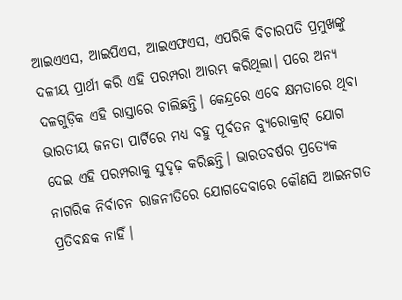ଆଇଏଏସ, ଆଇପିଏସ, ଆଇଏଫଏସ, ଏପରିକି ବିଚାରପତି ପ୍ରମୁଖଙ୍କୁ ଦଳୀୟ ପ୍ରାର୍ଥୀ କରି ଏହି ପରମ୍ପରା ଆରମ୍ଭ କରିଥିଲା। ପରେ ଅନ୍ୟ ଦଳଗୁଡ଼ିକ ଏହି ରାସ୍ତାରେ ଚାଲିଛନ୍ତି। କେନ୍ଦ୍ରରେ ଏବେ କ୍ଷମତାରେ ଥିବା ଭାରତୀୟ ଜନତା ପାର୍ଟିରେ ମଧ୍ୟ ବହୁ ପୂର୍ବତନ ବ୍ୟୁରୋକ୍ରାଟ୍‌ ଯୋଗ ଦେଇ ଏହି ପରମ୍ପରାକୁ ସୁଦୃଢ଼ କରିଛନ୍ତି। ଭାରତବର୍ଷର ପ୍ରତ୍ୟେକ ନାଗରିକ ନିର୍ବାଚନ ରାଜନୀତିରେ ଯୋଗଦେବାରେ କୌଣସି ଆଇନଗତ ପ୍ରତିବନ୍ଧକ ନାହିଁ।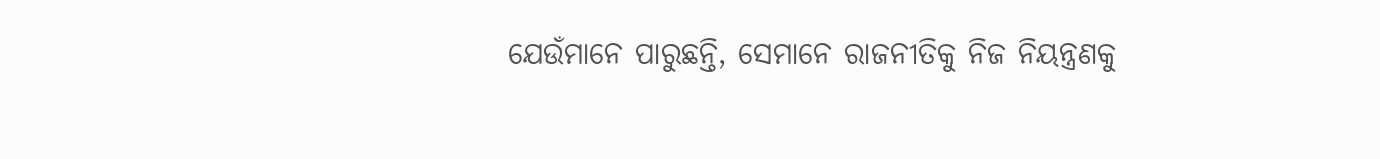ଯେଉଁମାନେ ପାରୁଛନ୍ତି, ସେମାନେ ରାଜନୀତିକୁ ନିଜ ନିୟନ୍ତ୍ରଣକୁ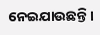ନେଇଯାଉଛନ୍ତି।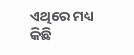ଏଥିରେ ମଧ୍ୟ କିଛି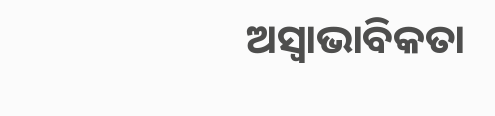ଅସ୍ୱାଭାବିକତା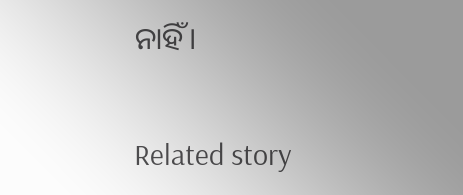ନାହିଁ।

Related story